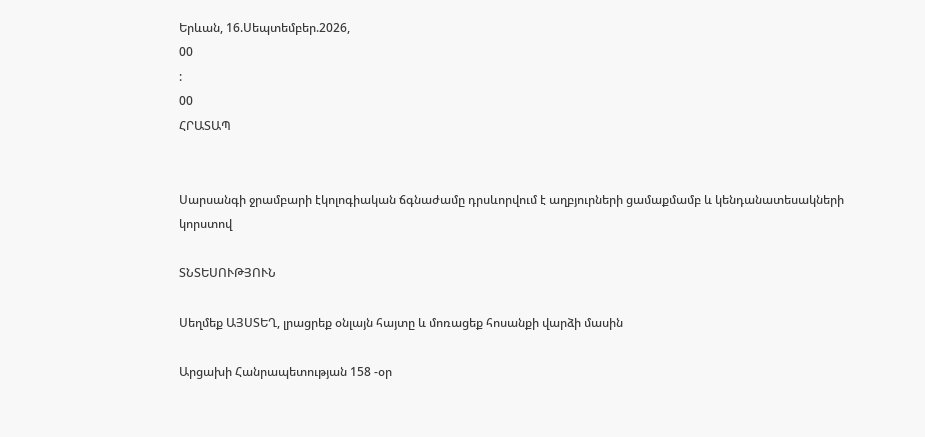Երևան, 16.Սեպտեմբեր.2026,
00
:
00
ՀՐԱՏԱՊ


Սարսանգի ջրամբարի էկոլոգիական ճգնաժամը դրսևորվում է աղբյուրների ցամաքմամբ և կենդանատեսակների կորստով

ՏՆՏԵՍՈՒԹՅՈՒՆ

Սեղմեք ԱՅՍՏԵՂ, լրացրեք օնլայն հայտը և մոռացեք հոսանքի վարձի մասին

Արցախի Հանրապետության 158 -օր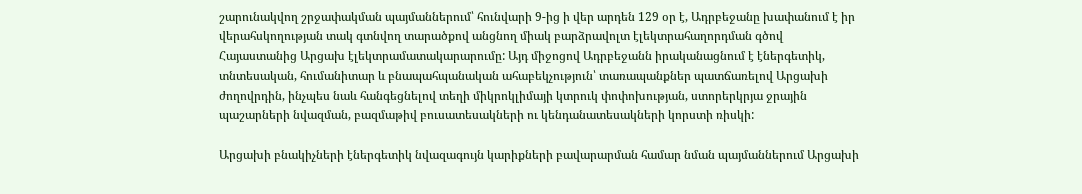շարունակվող շրջափակման պայմաններում՝ հունվարի 9-ից ի վեր արդեն 129 օր է, Ադրբեջանը խափանում է իր վերահսկողության տակ գտնվող տարածքով անցնող միակ բարձրավոլտ էլեկտրահաղորդման գծով Հայաստանից Արցախ էլեկտրամատակարարումը: Այդ միջոցով Ադրբեջանն իրականացնում է էներգետիկ, տնտեսական, հումանիտար և բնապահպանական ահաբեկչություն՝ տառապանքներ պատճառելով Արցախի ժողովրդին, ինչպես նաև հանգեցնելով տեղի միկրոկլիմայի կտրուկ փոփոխության, ստորերկրյա ջրային պաշարների նվազման, բազմաթիվ բուսատեսակների ու կենդանատեսակների կորստի ռիսկի:

Արցախի բնակիչների էներգետիկ նվազագույն կարիքների բավարարման համար նման պայմաններում Արցախի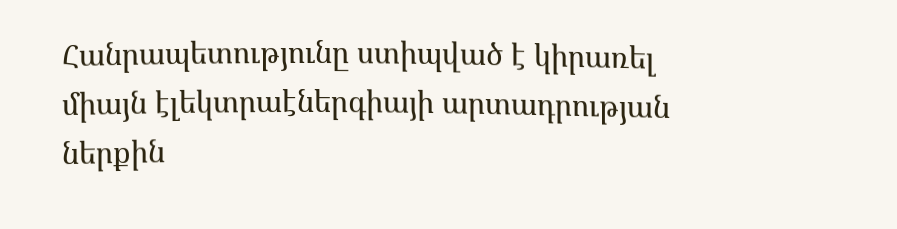Հանրապետությունը ստիպված է կիրառել միայն էլեկտրաէներգիայի արտադրության ներքին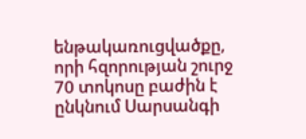ենթակառուցվածքը, որի հզորության շուրջ 70 տոկոսը բաժին է ընկնում Սարսանգի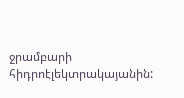ջրամբարի հիդրոէլեկտրակայանին: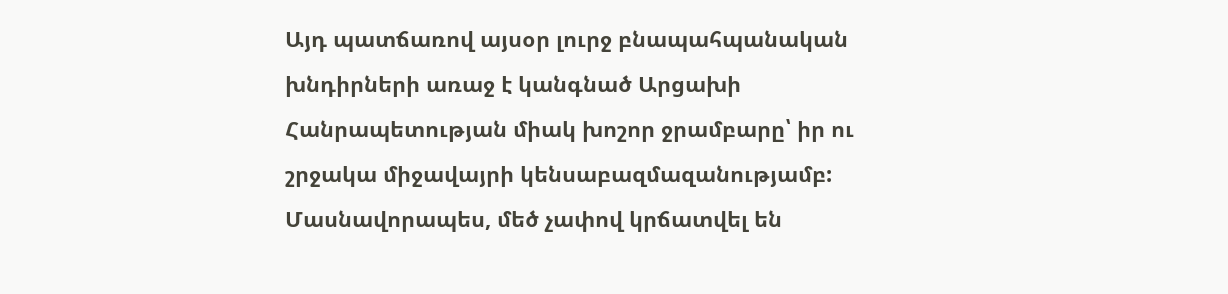Այդ պատճառով այսօր լուրջ բնապահպանական խնդիրների առաջ է կանգնած Արցախի Հանրապետության միակ խոշոր ջրամբարը՝ իր ու շրջակա միջավայրի կենսաբազմազանությամբ: Մասնավորապես, մեծ չափով կրճատվել են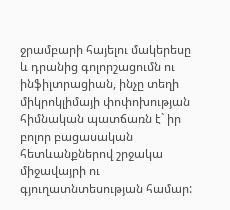ջրամբարի հայելու մակերեսը և դրանից գոլորշացումն ու ինֆիլտրացիան, ինչը տեղի միկրոկլիմայի փոփոխության հիմնական պատճառն է` իր բոլոր բացասական հետևանքներով շրջակա միջավայրի ու գյուղատնտեսության համար: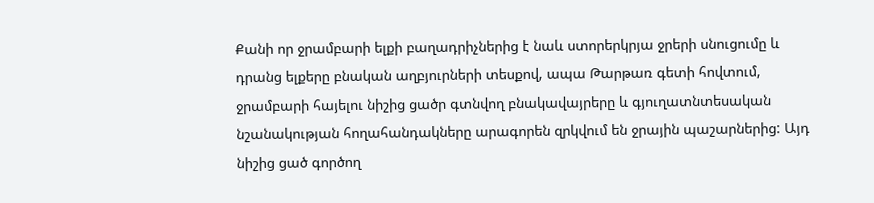Քանի որ ջրամբարի ելքի բաղադրիչներից է նաև ստորերկրյա ջրերի սնուցումը և դրանց ելքերը բնական աղբյուրների տեսքով, ապա Թարթառ գետի հովտում, ջրամբարի հայելու նիշից ցածր գտնվող բնակավայրերը և գյուղատնտեսական նշանակության հողահանդակները արագորեն զրկվում են ջրային պաշարներից: Այդ նիշից ցած գործող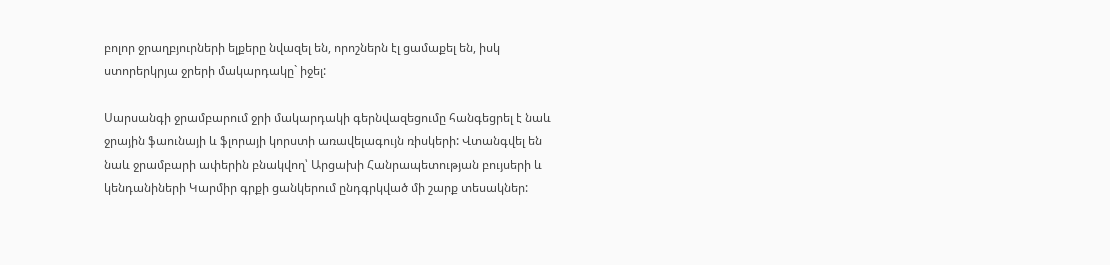բոլոր ջրաղբյուրների ելքերը նվազել են, որոշներն էլ ցամաքել են, իսկ ստորերկրյա ջրերի մակարդակը` իջել:

Սարսանգի ջրամբարում ջրի մակարդակի գերնվազեցումը հանգեցրել է նաև ջրային ֆաունայի և ֆլորայի կորստի առավելագույն ռիսկերի: Վտանգվել են նաև ջրամբարի ափերին բնակվող՝ Արցախի Հանրապետության բույսերի և կենդանիների Կարմիր գրքի ցանկերում ընդգրկված մի շարք տեսակներ: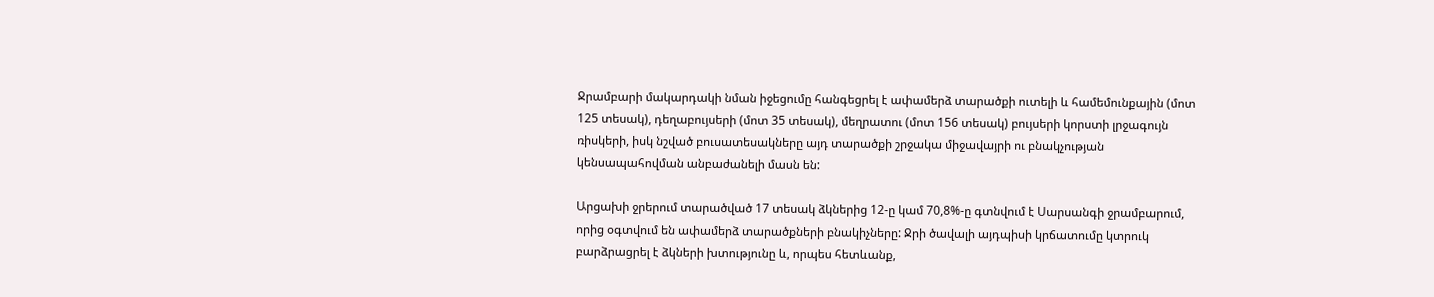Ջրամբարի մակարդակի նման իջեցումը հանգեցրել է ափամերձ տարածքի ուտելի և համեմունքային (մոտ 125 տեսակ), դեղաբույսերի (մոտ 35 տեսակ), մեղրատու (մոտ 156 տեսակ) բույսերի կորստի լրջագույն ռիսկերի, իսկ նշված բուսատեսակները այդ տարածքի շրջակա միջավայրի ու բնակչության կենսապահովման անբաժանելի մասն են:

Արցախի ջրերում տարածված 17 տեսակ ձկներից 12-ը կամ 70,8%-ը գտնվում է Սարսանգի ջրամբարում, որից օգտվում են ափամերձ տարածքների բնակիչները: Ջրի ծավալի այդպիսի կրճատումը կտրուկ բարձրացրել է ձկների խտությունը և, որպես հետևանք,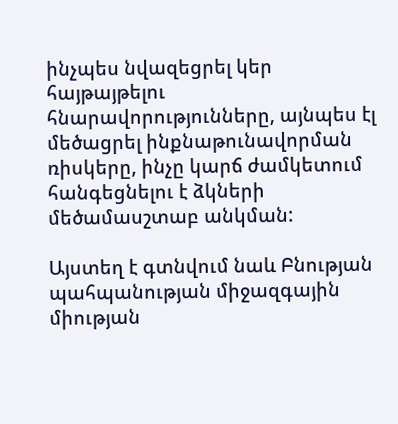ինչպես նվազեցրել կեր հայթայթելու հնարավորությունները, այնպես էլ մեծացրել ինքնաթունավորման ռիսկերը, ինչը կարճ ժամկետում հանգեցնելու է ձկների մեծամասշտաբ անկման:

Այստեղ է գտնվում նաև Բնության պահպանության միջազգային միության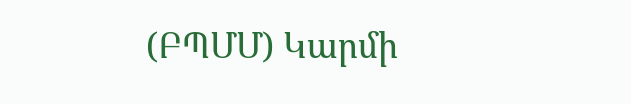(ԲՊՄՄ) Կարմի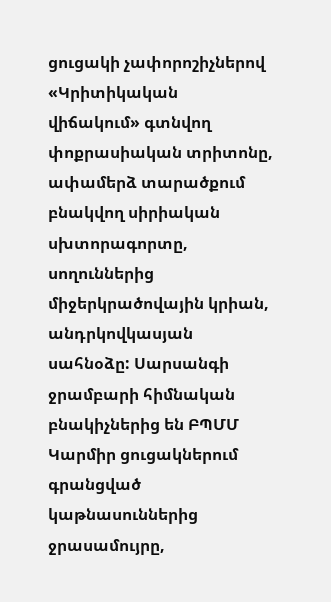ցուցակի չափորոշիչներով «Կրիտիկական վիճակում» գտնվող փոքրասիական տրիտոնը, ափամերձ տարածքում բնակվող սիրիական սխտորագորտը, սողուններից միջերկրածովային կրիան, անդրկովկասյան սահնօձը: Սարսանգի ջրամբարի հիմնական բնակիչներից են ԲՊՄՄ Կարմիր ցուցակներում գրանցված կաթնասուններից ջրասամույրը,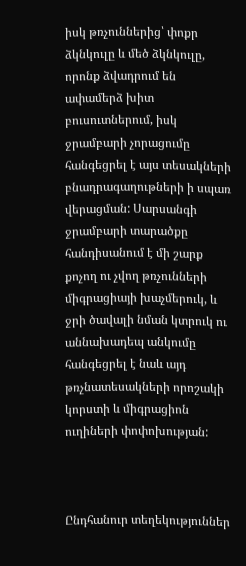իսկ թռչուններից՝ փոքր ձկնկուլը և մեծ ձկնկուլը, որոնք ձվադրում են ափամերձ խիտ բուսուտներում, իսկ ջրամբարի չորացումը հանգեցրել է այս տեսակների բնադրագաղութների ի սպառ վերացման: Սարսանգի ջրամբարի տարածքը հանդիսանում է մի շարք քոչող ու չվող թռչունների միգրացիայի խաչմերուկ, և ջրի ծավալի նման կտրուկ ու աննախադեպ անկումը հանգեցրել է նաև այդ թռչնատեսակների որոշակի կորստի և միգրացիոն ուղիների փոփոխության:



Ընդհանուր տեղեկություններ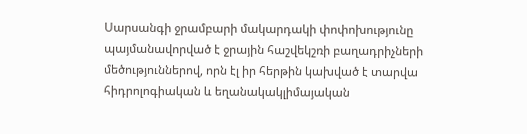Սարսանգի ջրամբարի մակարդակի փոփոխությունը պայմանավորված է ջրային հաշվեկշռի բաղադրիչների մեծություններով, որն էլ իր հերթին կախված է տարվա հիդրոլոգիական և եղանակակլիմայական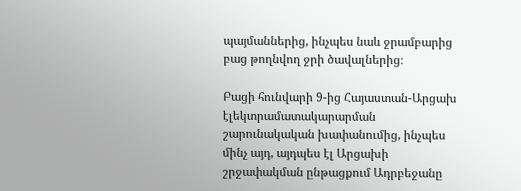պայմաններից, ինչպես նաև ջրամբարից բաց թողնվող ջրի ծավալներից։

Բացի հունվարի 9-ից Հայաստան-Արցախ էլեկտրամատակարարման շարունակական խափանումից, ինչպես մինչ այդ, այդպես էլ Արցախի շրջափակման ընթացքում Ադրբեջանը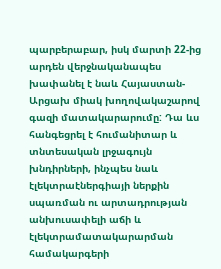պարբերաբար, իսկ մարտի 22-ից արդեն վերջնականապես խափանել է նաև Հայաստան-Արցախ միակ խողովակաշարով գազի մատակարարումը: Դա ևս հանգեցրել է հումանիտար և տնտեսական լրջագույն խնդիրների, ինչպես նաև էլեկտրաէներգիայի ներքին սպառման ու արտադրության անխուսափելի աճի և էլեկտրամատակարարման համակարգերի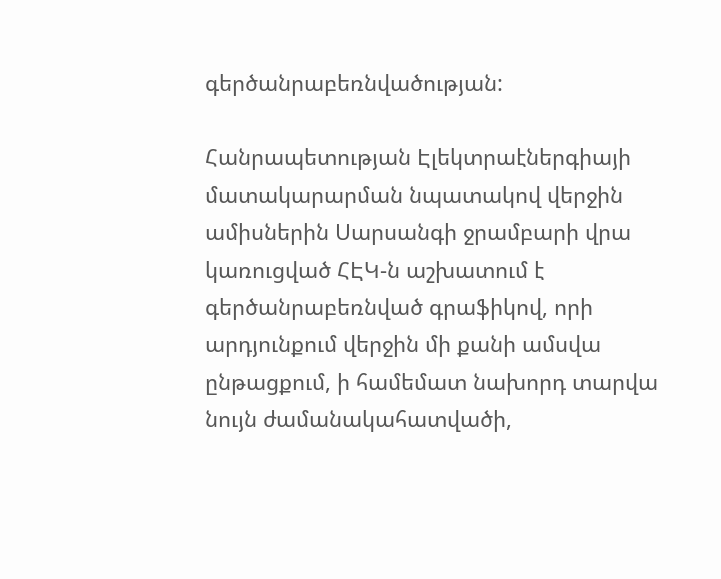գերծանրաբեռնվածության:

Հանրապետության Էլեկտրաէներգիայի մատակարարման նպատակով վերջին ամիսներին Սարսանգի ջրամբարի վրա կառուցված ՀԷԿ-ն աշխատում է գերծանրաբեռնված գրաֆիկով, որի արդյունքում վերջին մի քանի ամսվա ընթացքում, ի համեմատ նախորդ տարվա նույն ժամանակահատվածի,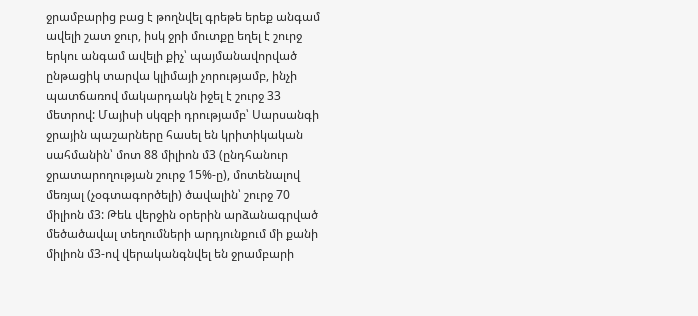ջրամբարից բաց է թողնվել գրեթե երեք անգամ ավելի շատ ջուր, իսկ ջրի մուտքը եղել է շուրջ երկու անգամ ավելի քիչ՝ պայմանավորված ընթացիկ տարվա կլիմայի չորությամբ, ինչի պատճառով մակարդակն իջել է շուրջ 33 մետրով: Մայիսի սկզբի դրությամբ՝ Սարսանգի ջրային պաշարները հասել են կրիտիկական սահմանին՝ մոտ 88 միլիոն մ3 (ընդհանուր ջրատարողության շուրջ 15%-ը), մոտենալով մեռյալ (չօգտագործելի) ծավալին՝ շուրջ 70 միլիոն մ3: Թեև վերջին օրերին արձանագրված մեծածավալ տեղումների արդյունքում մի քանի միլիոն մ3-ով վերականգնվել են ջրամբարի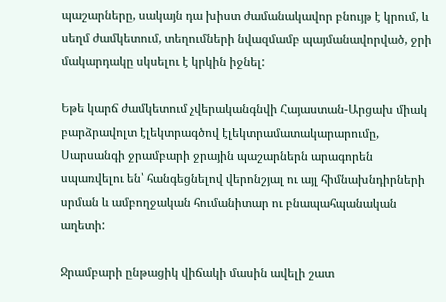պաշարները, սակայն դա խիստ ժամանակավոր բնույթ է կրում, և սեղմ ժամկետում, տեղումների նվազմամբ պայմանավորված, ջրի մակարդակը սկսելու է կրկին իջնել:

Եթե կարճ ժամկետում չվերականգնվի Հայաստան-Արցախ միակ բարձրավոլտ էլեկտրագծով էլեկտրամատակարարումը, Սարսանգի ջրամբարի ջրային պաշարներն արագորեն սպառվելու են՝ հանգեցնելով վերոնշյալ ու այլ հիմնախնդիրների սրման և ամբողջական հումանիտար ու բնապահպանական աղետի:

Ջրամբարի ընթացիկ վիճակի մասին ավելի շատ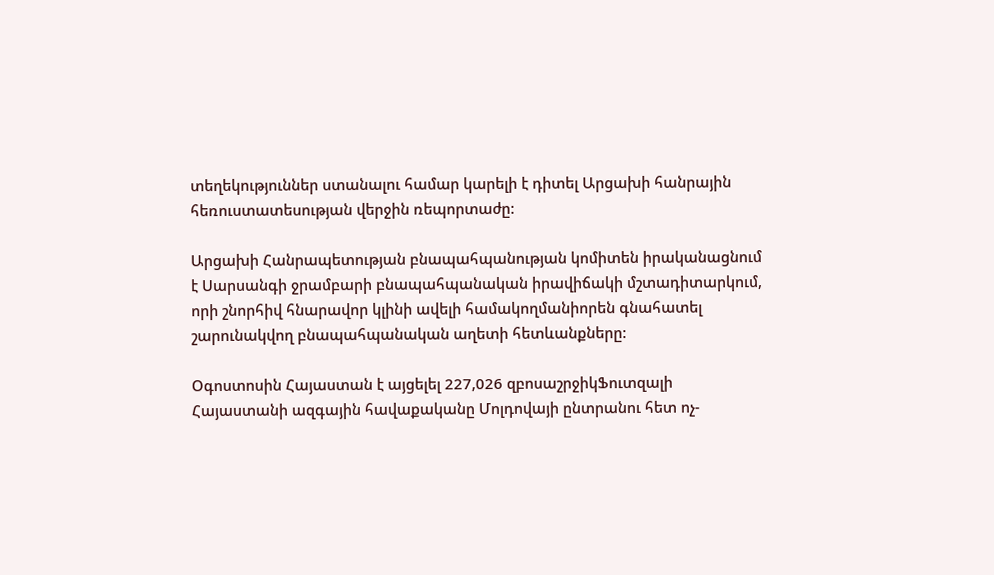տեղեկություններ ստանալու համար կարելի է դիտել Արցախի հանրային հեռուստատեսության վերջին ռեպորտաժը:

Արցախի Հանրապետության բնապահպանության կոմիտեն իրականացնում է Սարսանգի ջրամբարի բնապահպանական իրավիճակի մշտադիտարկում, որի շնորհիվ հնարավոր կլինի ավելի համակողմանիորեն գնահատել շարունակվող բնապահպանական աղետի հետևանքները:

Օգոստոսին Հայաստան է այցելել 227,026 զբոսաշրջիկՖուտզալի Հայաստանի ազգային հավաքականը Մոլդովայի ընտրանու հետ ոչ-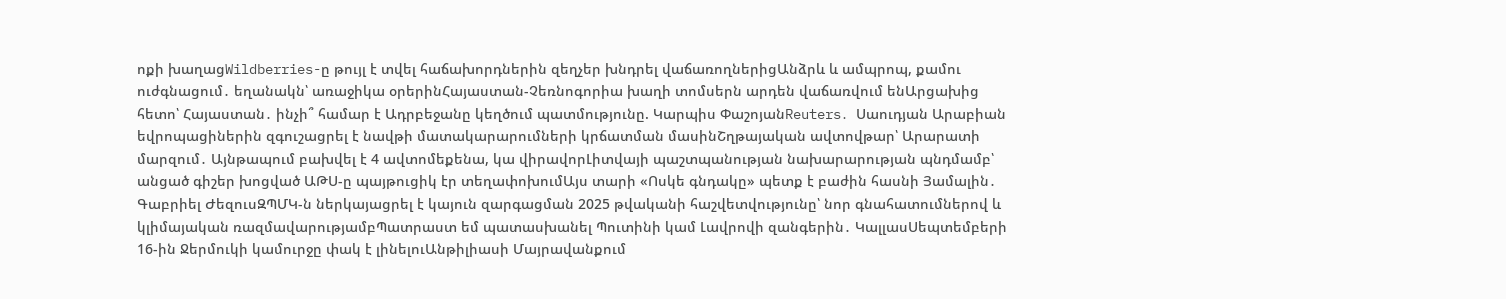ոքի խաղացWildberries-ը թույլ է տվել հաճախորդներին զեղչեր խնդրել վաճառողներիցԱնձրև և ամպրոպ, քամու ուժգնացում․ եղանակն՝ առաջիկա օրերինՀայաստան-Չեռնոգորիա խաղի տոմսերն արդեն վաճառվում ենԱրցախից հետո՝ Հայաստան․ ինչի՞ համար է Ադրբեջանը կեղծում պատմությունը. Կարպիս ՓաշոյանReuters․ Սաուդյան Արաբիան եվրոպացիներին զգուշացրել է նավթի մատակարարումների կրճատման մասինՇղթայական ավտովթար՝ Արարատի մարզում․ Այնթապում բախվել է 4 ավտոմեքենա, կա վիրավորԼիտվայի պաշտպանության նախարարության պնդմամբ՝ անցած գիշեր խոցված ԱԹՍ-ը պայթուցիկ էր տեղափոխումԱյս տարի «Ոսկե գնդակը» պետք է բաժին հասնի Յամալին․ Գաբրիել ԺեզուսԶՊՄԿ-ն ներկայացրել է կայուն զարգացման 2025 թվականի հաշվետվությունը՝ նոր գնահատումներով և կլիմայական ռազմավարությամբՊատրաստ եմ պատասխանել Պուտինի կամ Լավրովի զանգերին․ ԿալլասՍեպտեմբերի 16-ին Ջերմուկի կամուրջը փակ է լինելուԱնթիլիասի Մայրավանքում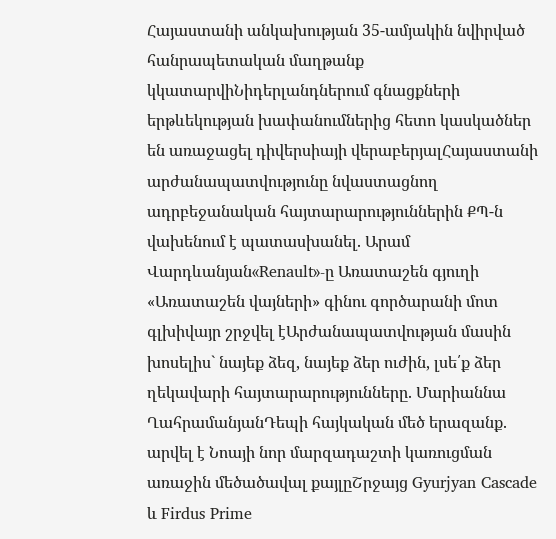Հայաստանի անկախության 35-ամյակին նվիրված հանրապետական մաղթանք կկատարվիՆիդերլանդներում գնացքների երթևեկության խափանումներից հետո կասկածներ են առաջացել դիվերսիայի վերաբերյալՀայաստանի արժանապատվությունը նվաստացնող ադրբեջանական հայտարարություններին ՔՊ-ն վախենում է պատասխանել. Արամ Վարդևանյան«Renault»-ը Առատաշեն գյուղի «Առատաշեն վայների» գինու գործարանի մոտ գլխիվայր շրջվել էԱրժանապատվության մասին խոսելիս` նայեք ձեզ, նայեք ձեր ուժին, լսե՛ք ձեր ղեկավարի հայտարարությունները. Մարիաննա ՂահրամանյանԴեպի հայկական մեծ երազանք. արվել է Նոայի նոր մարզադաշտի կառուցման առաջին մեծածավալ քայլըՇրջայց Gyurjyan Cascade և Firdus Prime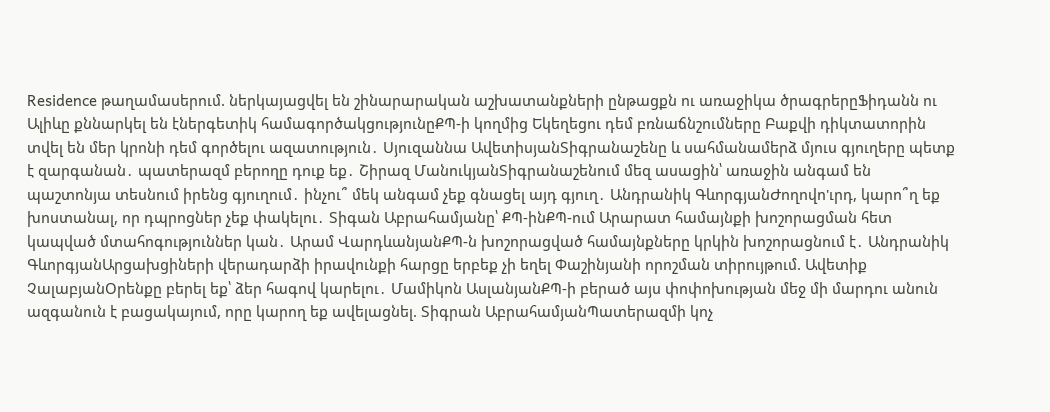Residence թաղամասերում. ներկայացվել են շինարարական աշխատանքների ընթացքն ու առաջիկա ծրագրերըՖիդանն ու Ալիևը քննարկել են էներգետիկ համագործակցությունըՔՊ-ի կողմից Եկեղեցու դեմ բռնաճնշումները Բաքվի դիկտատորին տվել են մեր կրոնի դեմ գործելու ազատություն․ Սյուզաննա ԱվետիսյանՏիգրանաշենը և սահմանամերձ մյուս գյուղերը պետք է զարգանան․ պատերազմ բերողը դուք եք․ Շիրազ ՄանուկյանՏիգրանաշենում մեզ ասացին՝ առաջին անգամ են պաշտոնյա տեսնում իրենց գյուղում․ ինչու՞ մեկ անգամ չեք գնացել այդ գյուղ․ Անդրանիկ ԳևորգյանԺողովո'ւրդ, կարո՞ղ եք խոստանալ, որ դպրոցներ չեք փակելու․ Տիգան Աբրահամյանը՝ ՔՊ-ինՔՊ-ում Արարատ համայնքի խոշորացման հետ կապված մտահոգություններ կան․ Արամ ՎարդևանյանՔՊ-ն խոշորացված համայնքները կրկին խոշորացնում է․ Անդրանիկ ԳևորգյանԱրցախցիների վերադարձի իրավունքի հարցը երբեք չի եղել Փաշինյանի որոշման տիրույթում. Ավետիք ՉալաբյանՕրենքը բերել եք՝ ձեր հագով կարելու․ Մամիկոն ԱսլանյանՔՊ-ի բերած այս փոփոխության մեջ մի մարդու անուն ազգանուն է բացակայում, որը կարող եք ավելացնել. Տիգրան ԱբրահամյանՊատերազմի կոչ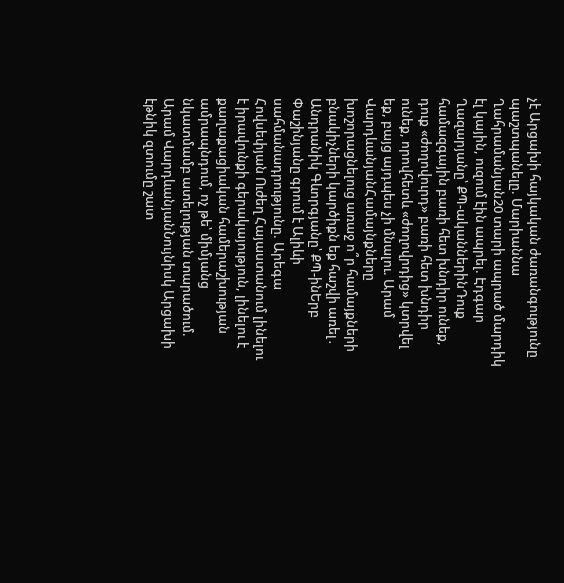չէ Արցախի հայկական ժառանգությունը պաշտպանելը. Մարիաննա Ղահրամանյան20 տարի ապրած մարդիկ էլ կային, ուզում էին ապրել. Էդգար Ղազարյանը՝ ՔՊ-ականներինԴուք համազգային բառի հետ խնդիր ունեք, դուք «ժողովուրդ» բառի հետ խնդիր ունեք, որովհետև «ժողովրդից» կտրվել եք, բայց այդպես չի մնալու. Արամ ՎարդևանյանՀամայնքները խոշորացնելուց առաջ ո՞ր համայքների բնակիչների կարծիքն եք հաշվի առել․ Անդրանիկ Գևորգյանը՝ ՔՊ-ինԵրբ Փաշինյանը գրում է Ալիևի սահմանադրությունը. Արեգա Հովսեփյան Ուժեղ Հայաստանում լինելու է իրավունքի գերակայություն, լինելու է քաղաքացիական համերաշխության ամրապնդում, ոչ թե՝ միմյանց նկատմամբ ատելության տարածում. Արամ ՎարդևանյանՆույնիսկ Արցախի էթնիկ զտումը շատ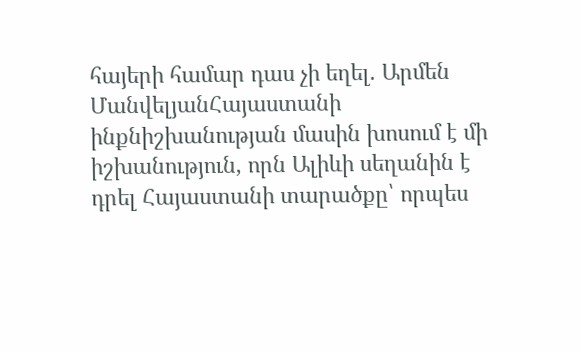հայերի համար դաս չի եղել. Արմեն ՄանվելյանՀայաստանի ինքնիշխանության մասին խոսում է մի իշխանություն, որն Ալիևի սեղանին է դրել Հայաստանի տարածքը՝ որպես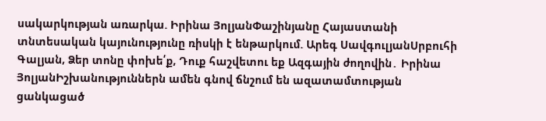սակարկության առարկա. Իրինա ՅոլյանՓաշինյանը Հայաստանի տնտեսական կայունությունը ռիսկի է ենթարկում. Արեգ ՍավգուլյանՍրբուհի Գալյան, Ձեր տոնը փոխե՛ք, Դուք հաշվետու եք Ազգային ժողովին․ Իրինա ՅոլյանԻշխանություններն ամեն գնով ճնշում են ազատամտության ցանկացած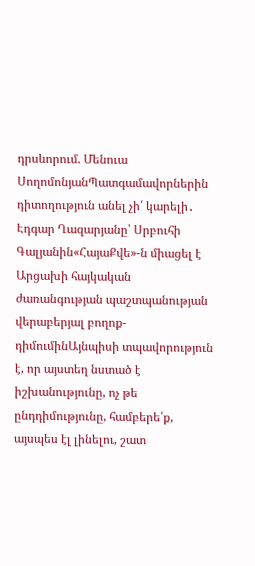դրսևորում. Մենուա ՍողոմոնյանՊատգամավորներին դիտողություն անել չի՛ կարելի․ Էդգար Ղազարյանը՝ Սրբուհի Գալյանին«ՀայաՔվե»-ն միացել է Արցախի հայկական ժառանգության պաշտպանության վերաբերյալ բողոք-դիմումինԱյնպիսի տպավորություն է, որ այստեղ նստած է իշխանությունը, ոչ թե ընդդիմությունը, համբերե՛ք, այսպես էլ լինելու, շատ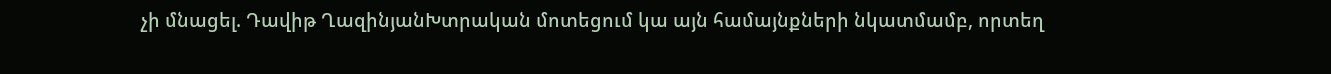չի մնացել. Դավիթ ՂազինյանԽտրական մոտեցում կա այն համայնքների նկատմամբ, որտեղ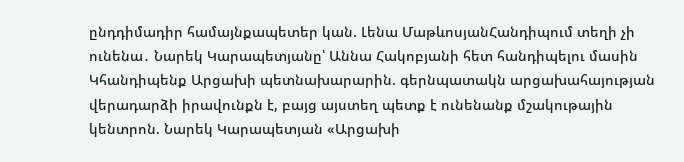ընդդիմադիր համայնքապետեր կան. Լենա ՄաթևոսյանՀանդիպում տեղի չի ունենա․ Նարեկ Կարապետյանը՝ Աննա Հակոբյանի հետ հանդիպելու մասին Կհանդիպենք Արցախի պետնախարարին. գերնպատակն արցախահայության վերադարձի իրավունքն է, բայց այստեղ պետք է ունենանք մշակութային կենտրոն. Նարեկ Կարապետյան «Արցախի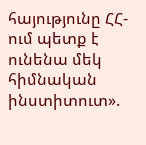հայությունը ՀՀ-ում պետք է ունենա մեկ հիմնական ինստիտուտ».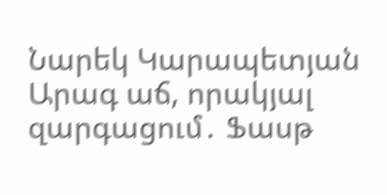Նարեկ Կարապետյան Արագ աճ, որակյալ զարգացում․ Ֆասթ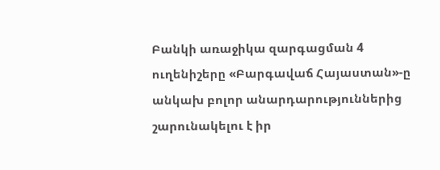Բանկի առաջիկա զարգացման 4 ուղենիշերը «Բարգավաճ Հայաստան»-ը անկախ բոլոր անարդարություններից շարունակելու է իր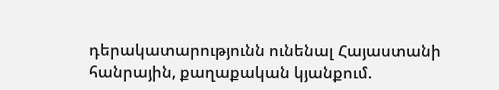դերակատարությունն ունենալ Հայաստանի հանրային, քաղաքական կյանքում.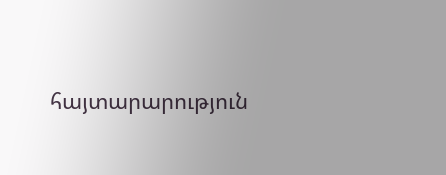հայտարարություն